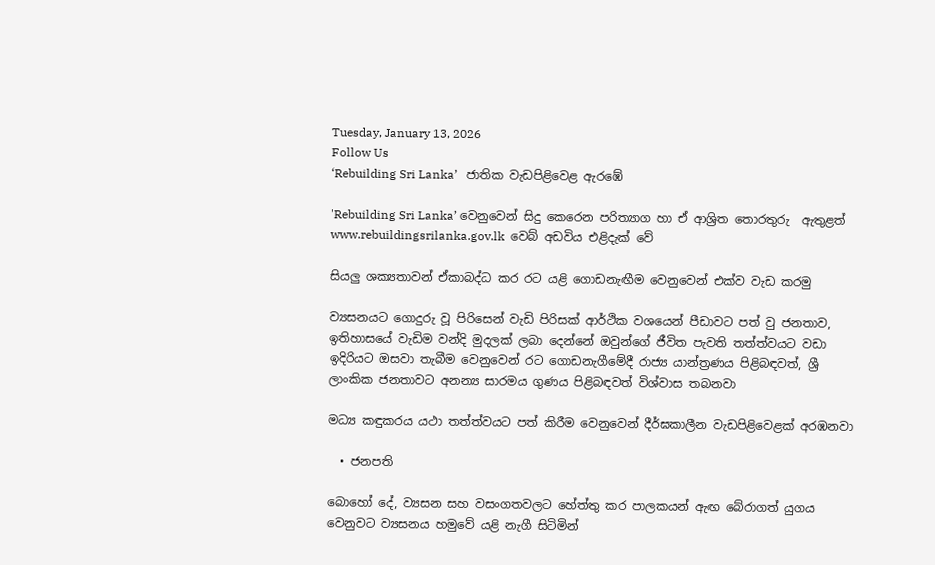Tuesday, January 13, 2026
Follow Us
‘Rebuilding Sri Lanka’   ජාතික වැඩපිළිවෙළ ඇරඹේ

'Rebuilding Sri Lanka’ වෙනුවෙන් සිදු කෙරෙන පරිත්‍යාග හා ඒ ආශ්‍රිත තොරතුරු  ඇතුළත් www.rebuildingsrilanka.gov.lk  වෙබ් අඩවිය එළිදැක් වේ

සියලු ශක්‍යතාවන් ඒකාබද්ධ කර රට යළි ගොඩනැඟීම වෙනුවෙන් එක්ව වැඩ කරමු

ව්‍යසනයට ගොදුරු වූ පිරිසෙන් වැඩි පිරිසක් ආර්ථික වශයෙන් පීඩාවට පත් වු ජනතාව, ඉතිහාසයේ වැඩිම වන්දි මුදලක් ලබා දෙන්නේ ඔවුන්ගේ ජීවිත පැවති තත්ත්වයට වඩා ඉදිරියට ඔසවා තැබීම වෙනුවෙන් රට ගොඩනැගීමේදී රාජ්‍ය යාන්ත්‍රණය පිළිබඳවත්, ශ්‍රී ලාංකික ජනතාවට අනන්‍ය සාරමය ගුණය පිළිබඳවත් විශ්වාස තබනවා

මධ්‍ය කඳුකරය යථා තත්ත්වයට පත් කිරීම වෙනුවෙන් දීර්ඝකාලීන වැඩපිළිවෙළක් අරඹනවා

  • ජනපති

බොහෝ දේ, ව්‍යසන සහ වසංගතවලට හේත්තු කර පාලකයන් ඇඟ බේරාගත් යුගය වෙනුවට ව්‍යසනය හමුවේ යළි නැගී සිටිමින්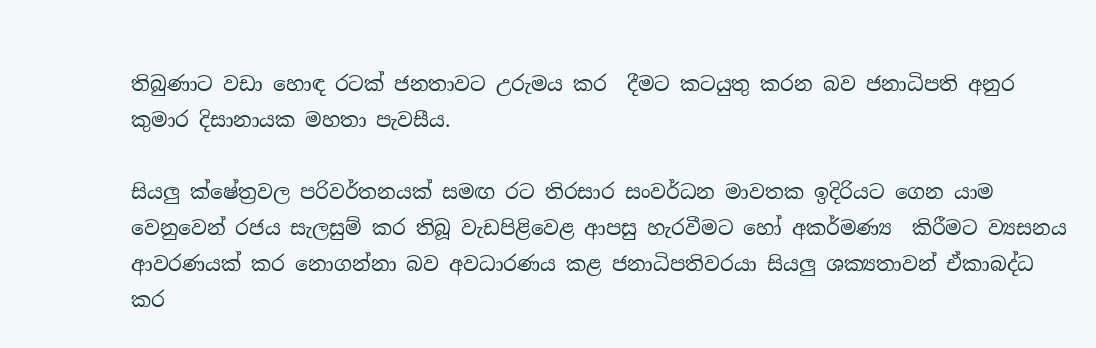තිබුණාට වඩා හොඳ රටක් ජනතාවට උරුමය කර  දීමට කටයුතු කරන බව ජනාධිපති අනුර කුමාර දිසානායක මහතා පැවසීය.

සියලු ක්ෂේත්‍රවල පරිවර්තනයක් සමඟ රට තිරසාර සංවර්ධන මාවතක ඉදිරියට ගෙන යාම වෙනුවෙන් රජය සැලසුම් කර තිබූ වැඩපිළිවෙළ ආපසු හැරවීමට හෝ අකර්මණ්‍ය  කිරීමට ව්‍යසනය ආවරණයක් කර නොගන්නා බව අවධාරණය කළ ජනාධිපතිවරයා සියලු ශක්‍යතාවන් ඒකාබද්ධ කර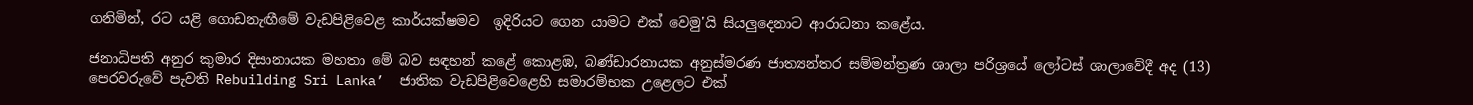ගනිමින්, රට යළි ගොඩනැඟීමේ වැඩපිළිවෙළ කාර්යක්ෂමව  ඉදිරියට ගෙන යාමට එක් වෙමු'යි සියලුදෙනාට ආරාධනා කළේය.

ජනාධිපති අනුර කුමාර දිසානායක මහතා මේ බව සඳහන් කළේ කොළඹ, බණ්ඩාරනායක අනුස්මරණ ජාත්‍යන්තර සම්මන්ත්‍රණ ශාලා පරිශ්‍රයේ ලෝටස් ශාලාවේදී අද (13) පෙරවරුවේ පැවති Rebuilding Sri Lanka’  ජාතික වැඩපිළිවෙළෙහි සමාරම්භක උළෙලට එක්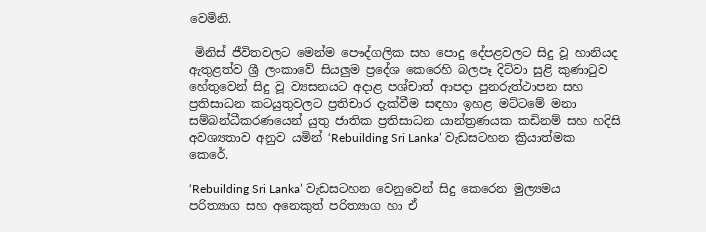වෙමිනි.

 මිනිස් ජීවිතවලට මෙන්ම පෞද්ගලික සහ පොදු දේපළවලට සිදු වූ හානියද ඇතුළත්ව ශ්‍රී ලංකාවේ සියලුම ප්‍රදේශ කෙරෙහි බලපෑ දිට්වා සුළි කුණාටුව හේතුවෙන් සිදු වූ ව්‍යසනයට අදාළ පශ්චාත් ආපදා පුනරුත්ථාපන සහ ප්‍රතිසාධන කටයුතුවලට ප්‍රතිචාර දැක්වීම සඳහා ඉහළ මට්ටමේ මනා සම්බන්ධීකරණයෙන් යුතු ජාතික ප්‍රතිසාධන යාන්ත්‍රණයක කඩිනම් සහ හදිසි අවශ්‍යතාව අනුව යමින් ‘Rebuilding Sri Lanka’ වැඩසටහන ක්‍රියාත්මක කෙරේ.

‘Rebuilding Sri Lanka’ වැඩසටහන වෙනුවෙන් සිදු කෙරෙන මුල්‍යමය පරිත්‍යාග සහ අනෙකුත් පරිත්‍යාග හා ඒ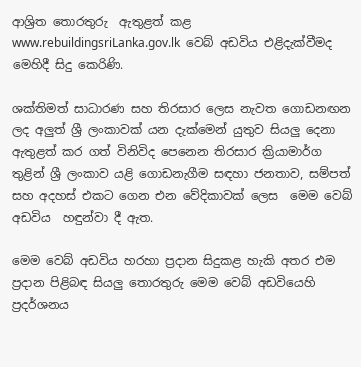ආශ්‍රිත තොරතුරු  ඇතුළත් කළ  www.rebuildingsriLanka.gov.lk  වෙබ් අඩවිය එළිදැක්වීමද මෙහිදී සිදු කෙරිණි.

ශක්තිමත් සාධාරණ සහ තිරසාර ලෙස නැවත ගොඩනඟන ලද අලුත් ශ්‍රී ලංකාවක් යන දැක්මෙන් යුතුව සියලු දෙනා ඇතුළත් කර ගත් විනිවිද පෙනෙන තිරසාර ක්‍රියාමාර්ග තුළින් ශ්‍රී ලංකාව යළි ගොඩනැගීම සඳහා ජනතාව, සම්පත් සහ අදහස් එකට ගෙන එන වේදිකාවක් ලෙස  මෙම වෙබ් අඩවිය  හඳුන්වා දී ඇත.

මෙම වෙබ් අඩවිය හරහා ප්‍රදාන සිදුකළ හැකි අතර එම ප්‍රදාන පිළිබඳ සියලු තොරතුරු මෙම වෙබ් අඩවියෙහි ප්‍රදර්ශනය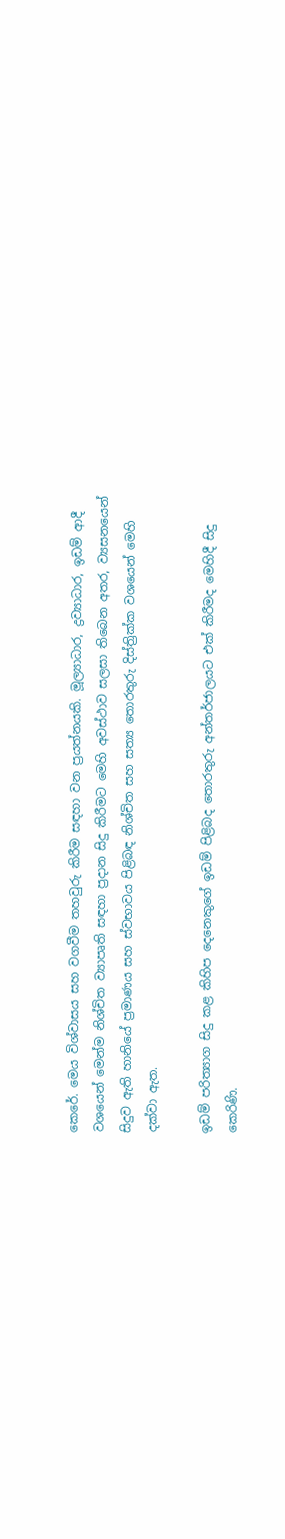කෙරේ. මෙය විශ්වාසය සහ වගවීම තහවුරු කිරීම සඳහා වන ප්‍රයත්නයකි. මූල්‍යාධාර, ද්‍රව්‍යාධාර, ඉඩම් ආදී වශයෙන් මෙන්ම නිශ්චිත ව්‍යාපෘති සඳහා ප්‍රදාන සිදු කිරීමට මෙහි අවස්ථාව සලසා තිබෙන අතර, ව්‍යසනයෙන් සිදුව ඇති හානියේ ප්‍රමාණය සහ ස්වභාවය පිළිබඳ නිශ්චිත සහ සත්‍ය තොරතුරු දිස්ත්‍රික්ක වශයෙන් මෙහි දක්වා ඇත.

ඉඩම් පරිත්‍යාග සිදු කළ කිහිප දෙනෙකුගේ ඉඩම් පිළිබද තොරතුරු අන්තර්ජාලයට එක් කිරීමද මෙහිදී සිදු කෙරිණි.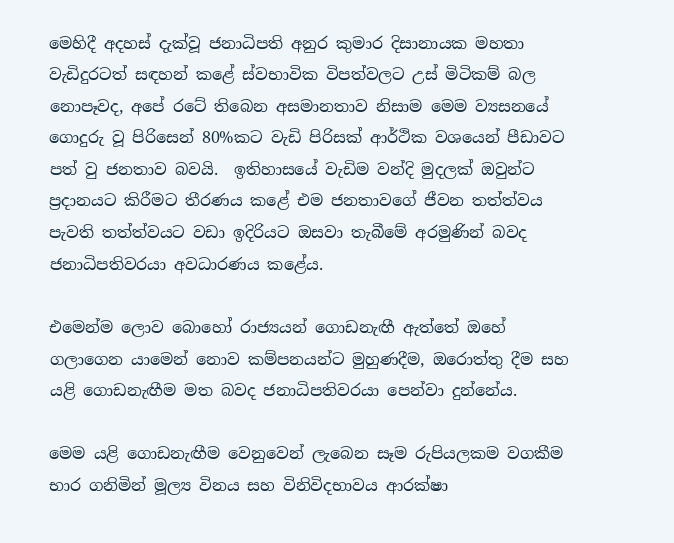මෙහිදී අදහස් දැක්වූ ජනාධිපති අනුර කුමාර දිසානායක මහතා වැඩිදුරටත් සඳහන් කළේ ස්වභාවික විපත්වලට උස් මිටිකම් බල නොපෑවද, අපේ රටේ තිබෙන අසමානතාව නිසාම මෙම ව්‍යසනයේ ගොදුරු වූ පිරිසෙන් 80%කට වැඩි පිරිසක් ආර්ථික වශයෙන් පීඩාවට පත් වු ජනතාව බවයි.  ඉතිහාසයේ වැඩිම වන්දි මුදලක් ඔවුන්ට ප්‍රදානයට කිරීමට තීරණය කළේ එම ජනතාවගේ ජීවන තත්ත්වය පැවති තත්ත්වයට වඩා ඉදිරියට ඔසවා තැබීමේ අරමුණින් බවද ජනාධිපතිවරයා අවධාරණය කළේය.

එමෙන්ම ලොව බොහෝ රාජ්‍යයන් ගොඩනැඟී ඇත්තේ ඔහේ ගලාගෙන යාමෙන් නොව කම්පනයන්ට මුහුණදීම, ඔරොත්තු දීම සහ යළි ගොඩනැඟීම මත බවද ජනාධිපතිවරයා පෙන්වා දුන්නේය.

මෙම යළි ගොඩනැඟීම වෙනුවෙන් ලැබෙන සෑම රුපියලකම වගකීම භාර ගනිමින් මූල්‍ය විනය සහ විනිවිදභාවය ආරක්ෂා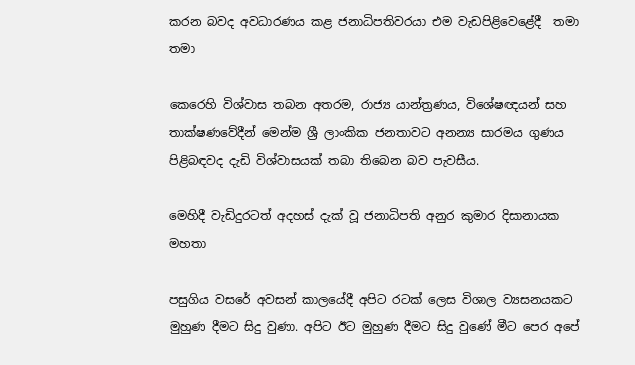කරන බවද අවධාරණය කළ ජනාධිපතිවරයා එම වැඩපිළිවෙළේදී  තමා තමා

කෙරෙහි විශ්වාස තබන අතරම, රාජ්‍ය යාන්ත්‍රණය, විශේෂඥයන් සහ තාක්ෂණවේදීන් මෙන්ම ශ්‍රී ලාංකික ජනතාවට අනන්‍ය සාරමය ගුණය පිළිබඳවද දැඩි විශ්වාසයක් තබා තිබෙන බව පැවසීය.

මෙහිදී වැඩිදුරටත් අදහස් දැක් වූ ජනාධිපති අනුර කුමාර දිසානායක මහතා

පසුගිය වසරේ අවසන් කාලයේදී අපිට රටක් ලෙස විශාල ව්‍යසනයකට මුහුණ දීමට සිදු වුණා. අපිට ඊට මුහුණ දීමට සිදු වුණේ මීට පෙර අපේ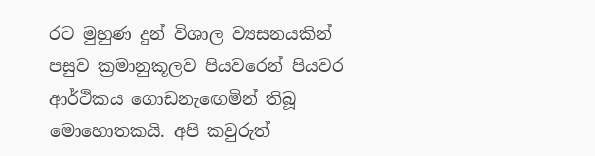රට මුහුණ දුන් විශාල ව්‍යසනයකින් පසුව ක්‍රමානුකූලව පියවරෙන් පියවර ආර්ථිකය ගොඩනැඟෙමින් තිබූ මොහොතකයි. අපි කවුරුත්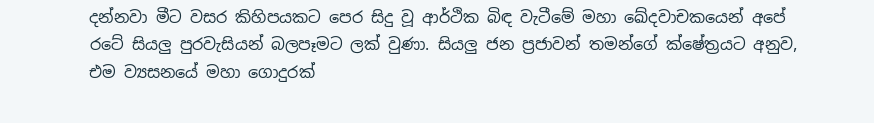දන්නවා මීට වසර කිහිපයකට පෙර සිදු වූ ආර්ථික බිඳ වැටීමේ මහා ඛේදවාචකයෙන් අපේ රටේ සියලු පුරවැසියන් බලපෑමට ලක් වුණා. සියලු ජන ප්‍රජාවන් තමන්ගේ ක්ෂේත්‍රයට අනුව, එම ව්‍යසනයේ මහා ගොදුරක්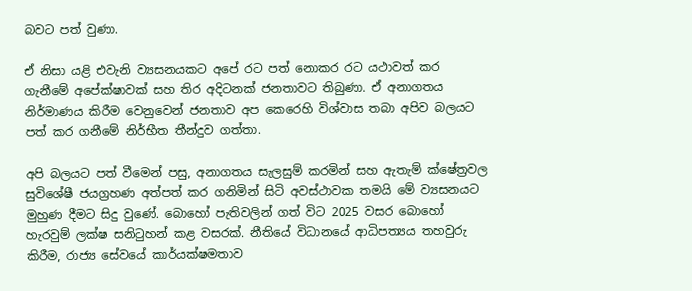බවට පත් වුණා.

ඒ නිසා යළි එවැනි ව්‍යසනයකට අපේ රට පත් නොකර රට යථාවත් කර ගැනීමේ අපේක්ෂාවක් සහ තිර අදිටනක් ජනතාවට තිබුණා. ඒ අනාගතය නිර්මාණය කිරීම වෙනුවෙන් ජනතාව අප කෙරෙහි විශ්වාස තබා අපිව බලයට පත් කර ගනීමේ නිර්භීත තීන්දුව ගත්තා.

අපි බලයට පත් වීමෙන් පසු, අනාගතය සැලසුම් කරමින් සහ ඇතැම් ක්ෂේත්‍රවල සුවිශේෂී ජයග්‍රහණ අත්පත් කර ගනිමින් සිටි අවස්ථාවක තමයි මේ ව්‍යසනයට මුහුණ දීමට සිදු වුණේ. බොහෝ පැතිවලින් ගත් විට 2025 වසර බොහෝ හැරවුම් ලක්ෂ සනිටුහන් කළ වසරක්. නීතියේ විධානයේ ආධිපත්‍යය තහවුරු කිරීම, රාජ්‍ය සේවයේ කාර්යක්ෂමතාව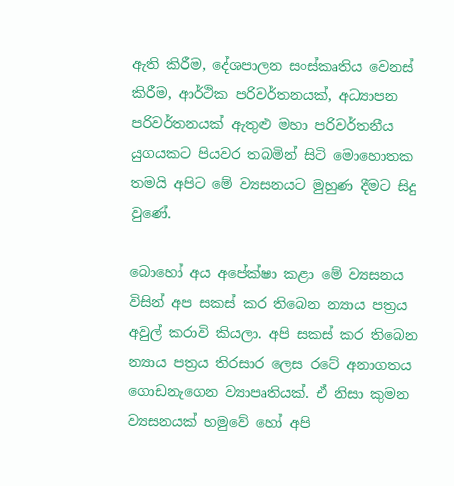ඇති කිරීම, දේශපාලන සංස්කෘතිය වෙනස් කිරීම, ආර්ථික පරිවර්තනයක්, අධ්‍යාපන පරිවර්තනයක් ඇතුළු මහා පරිවර්තනීය යුගයකට පියවර තබමින් සිටි මොහොතක තමයි අපිට මේ ව්‍යසනයට මුහුණ දීමට සිදු වුණේ.

බොහෝ අය අපේක්ෂා කළා මේ ව්‍යසනය විසින් අප සකස් කර තිබෙන න්‍යාය පත්‍රය අවුල් කරාවි කියලා. අපි සකස් කර තිබෙන න්‍යාය පත්‍රය තිරසාර ලෙස රටේ අනාගතය ගොඩනැගෙන ව්‍යාපෘතියක්. ඒ නිසා කුමන ව්‍යසනයක් හමුවේ හෝ අපි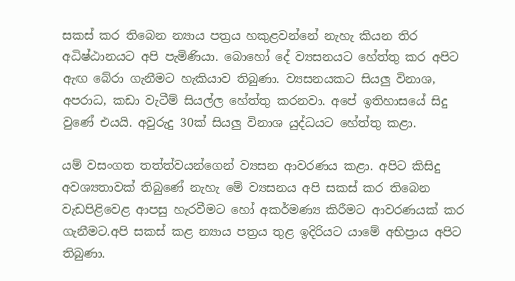සකස් කර තිබෙන න්‍යාය පත්‍රය හකුළවන්නේ නැහැ කියන තිර අධිෂ්ඨානයට අපි පැමිණියා. බොහෝ දේ ව්‍යසනයට හේත්තු කර අපිට ඇඟ බේරා ගැනීමට හැකියාව තිබුණා. ව්‍යසනයකට සියලු විනාශ, අපරාධ, කඩා වැටීම් සියල්ල හේත්තු කරනවා. අපේ ඉතිහාසයේ සිදු වුණේ එයයි. අවුරුදු 30ක් සියලු විනාශ යුද්ධයට හේත්තු කළා.

යම් වසංගත තත්ත්වයන්ගෙන් ව්‍යසන ආවරණය කළා. අපිට කිසිදු අවශ්‍යතාවක් තිබුණේ නැහැ මේ ව්‍යසනය අපි සකස් කර තිබෙන වැඩපිළිවෙළ ආපසු හැරවීමට හෝ අකර්මණ්‍ය කිරීමට ආවරණයක් කර ගැනීමට.අපි සකස් කළ න්‍යාය පත්‍රය තුළ ඉදිරියට යාමේ අභිප්‍රාය අපිට තිබුණා.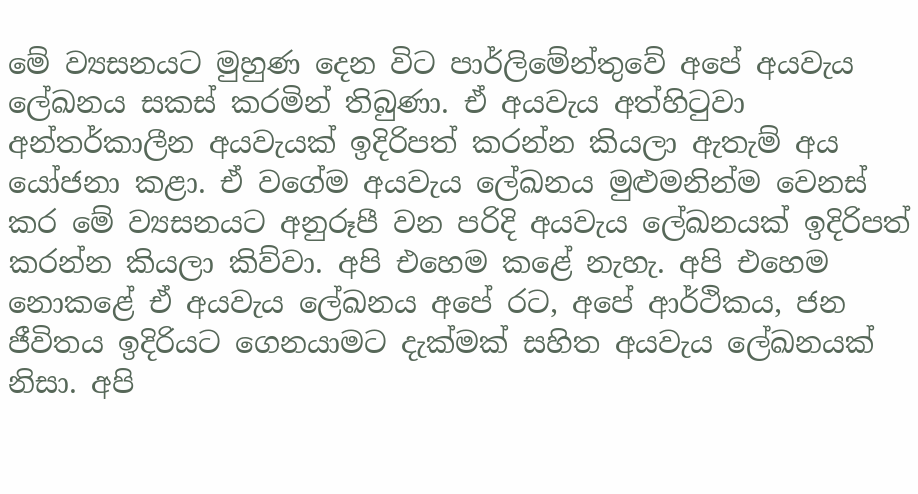මේ ව්‍යසනයට මුහුණ දෙන විට පාර්ලිමේන්තුවේ අපේ අයවැය ලේඛනය සකස් කරමින් තිබුණා. ඒ අයවැය අත්හිටුවා අන්තර්කාලීන අයවැයක් ඉදිරිපත් කරන්න කියලා ඇතැම් අය යෝජනා කළා. ඒ වගේම අයවැය ලේඛනය මුළුමනින්ම වෙනස් කර මේ ව්‍යසනයට අනුරූපී වන පරිදි අයවැය ලේඛනයක් ඉදිරිපත් කරන්න කියලා කිව්වා. අපි එහෙම කළේ නැහැ. අපි එහෙම නොකළේ ඒ අයවැය ලේඛනය අපේ රට, අපේ ආර්ථිකය, ජන ජීවිතය ඉදිරියට ගෙනයාමට දැක්මක් සහිත අයවැය ලේඛනයක් නිසා. අපි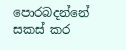පොරබදන්නේ සකස් කර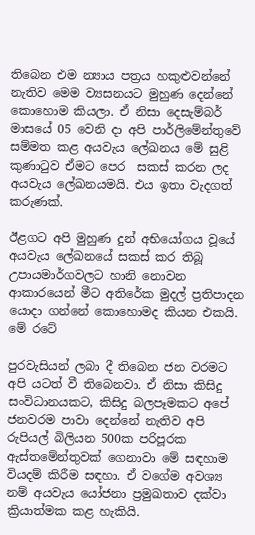තිබෙන එම න්‍යාය පත්‍රය හකුළුවන්නේ නැතිව මෙම ව්‍යසනයට මුහුණ දෙන්නේ කොහොම කියලා. ඒ නිසා දෙසැම්බර් මාසයේ 05 වෙනි දා අපි පාර්ලිමේන්තුවේ සම්මත කළ අයවැය ලේඛනය මේ සුළි කුණාටුව ඒමට පෙර  සකස් කරන ලද අයවැය ලේඛනයමයි. එය ඉතා වැදගත් කරුණක්.

ඊළගට අපි මුහුණ දුන් අභියෝගය වූයේ අයවැය ලේඛනයේ සකස් කර තිබූ උපායමාර්ගවලට හානි නොවන ආකාරයෙන් මීට අතිරේක මුදල් ප්‍රතිපාදන යොදා ගන්නේ කොහොමද කියන එකයි. මේ රටේ

පුරවැසියන් ලබා දී තිබෙන ජන වරමට අපි යටත් වී තිබෙනවා. ඒ නිසා කිසිදු සංවිධානයකට, කිසිදු බලපෑමකට අපේ ජනවරම පාවා දෙන්නේ නැතිව අපි රුපියල් බිලියන 500ක පරිපූරක ඇස්තමේන්තුවක් ගෙනාවා මේ සඳහාම වියදම් කිරීම සඳහා. ඒ වගේම අවශ්‍ය නම් අයවැය යෝජනා ප්‍රමුඛතාව දක්වා ක්‍රියාත්මක කළ හැකියි.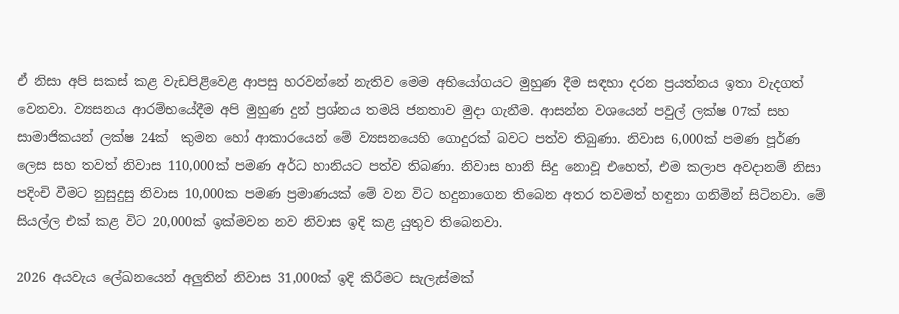ඒ නිසා අපි සකස් කළ වැඩපිළිවෙළ ආපසු හරවන්නේ නැතිව මෙම අභියෝගයට මුහුණ දීම සඳහා දරන ප්‍රයත්නය ඉතා වැදගත් වෙනවා. ව්‍යසනය ආරම්භයේදීම අපි මුහුණ දුන් ප්‍රශ්නය තමයි ජනතාව මුදා ගැනීම. ආසන්න වශයෙන් පවුල් ලක්ෂ 07ක් සහ සාමාජිකයන් ලක්ෂ 24ක්  කුමන හෝ ආකාරයෙන් මේ ව්‍යසනයෙහි ගොදුරක් බවට පත්ව තිබුණා. නිවාස 6,000ක් පමණ පූර්ණ ලෙස සහ තවත් නිවාස 110,000ක් පමණ අර්ධ හානියට පත්ව තිබණා. නිවාස හානි සිදු නොවූ එහෙත්, එම කලාප අවදානම් නිසා පදිංචි වීමට නුසුදුසු නිවාස 10,000ක පමණ ප්‍රමාණයක් මේ වන විට හදුනාගෙන තිබෙන අතර තවමත් හඳුනා ගනිමින් සිටිනවා. මේ සියල්ල එක් කළ විට 20,000ක් ඉක්මවන නව නිවාස ඉදි කළ යුතුව තිබෙනවා.

2026 අයවැය ලේඛනයෙන් අලුතින් නිවාස 31,000ක් ඉදි කිරීමට සැලැස්මක්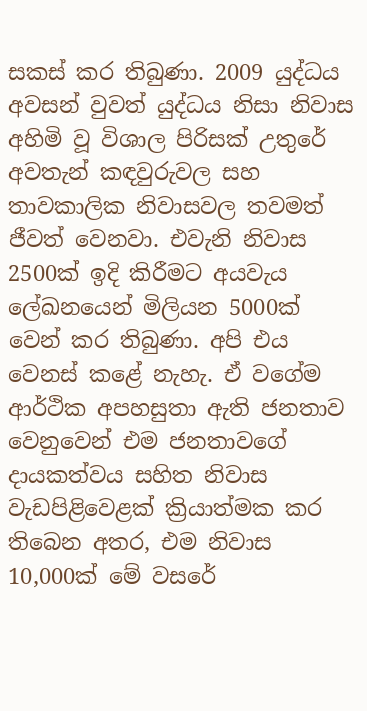සකස් කර තිබුණා. 2009 යුද්ධය අවසන් වුවත් යුද්ධය නිසා නිවාස අහිමි වූ විශාල පිරිසක් උතුරේ අවතැන් කඳවුරුවල සහ තාවකාලික නිවාසවල තවමත් ජීවත් වෙනවා. එවැනි නිවාස 2500ක් ඉදි කිරීමට අයවැය ලේඛනයෙන් මිලියන 5000ක් වෙන් කර තිබුණා. අපි එය වෙනස් කළේ නැහැ. ඒ වගේම ආර්ථික අපහසුතා ඇති ජනතාව වෙනුවෙන් එම ජනතාවගේ දායකත්වය සහිත නිවාස වැඩපිළිවෙළක් ක්‍රියාත්මක කර තිබෙන අතර, එම නිවාස 10,000ක් මේ වසරේ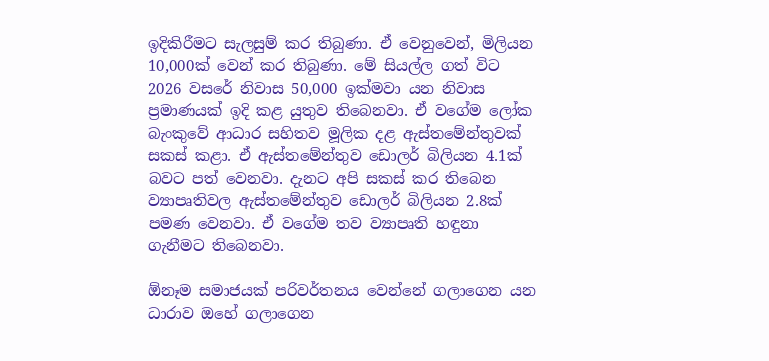ඉදිකිරීමට සැලසුම් කර තිබුණා. ඒ වෙනුවෙන්, මිලියන 10,000ක් වෙන් කර තිබුණා. මේ සියල්ල ගත් විට 2026 වසරේ නිවාස 50,000 ඉක්මවා යන නිවාස ප්‍රමාණයක් ඉදි කළ යුතුව තිබෙනවා. ඒ වගේම ලෝක බැංකුවේ ආධාර සහිතව මූලික දළ ඇස්තමේන්තුවක් සකස් කළා. ඒ ඇස්තමේන්තුව ඩොලර් බිලියන 4.1ක් බවට පත් වෙනවා. දැනට අපි සකස් කර තිබෙන ව්‍යාපෘතිවල ඇස්තමේන්තුව ඩොලර් බිලියන 2.8ක් පමණ වෙනවා. ඒ වගේම තව ව්‍යාපෘති හඳුනා ගැනීමට තිබෙනවා.

ඕනෑම සමාජයක් පරිවර්තනය වෙන්නේ ගලාගෙන යන ධාරාව ඔහේ ගලාගෙන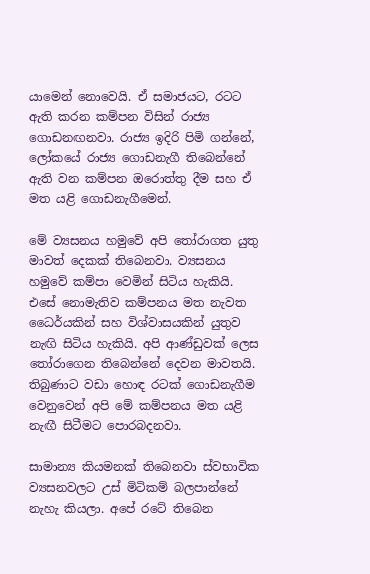යාමෙන් නොවෙයි. ඒ සමාජයට, රටට ඇති කරන කම්පන විසින් රාජ්‍ය ගොඩනඟනවා. රාජ්‍ය ඉදිරි පිමි ගන්නේ, ලෝකයේ රාජ්‍ය ගොඩනැගී තිබෙන්නේ  ඇති වන කම්පන ඔරොත්තු දීම සහ ඒ මත යළි ගොඩනැගීමෙන්.

මේ ව්‍යසනය හමුවේ අපි තෝරාගත යුතු මාවත් දෙකක් තිබෙනවා. ව්‍යසනය හමුවේ කම්පා වෙමින් සිටිය හැකියි. එසේ නොමැතිව කම්පනය මත නැවත ධෛර්යකින් සහ විශ්වාසයකින් යුතුව නැඟි සිටිය හැකියි. අපි ආණ්ඩුවක් ලෙස තෝරාගෙන තිබෙන්නේ දෙවන මාවතයි. තිබුණාට වඩා හොඳ රටක් ගොඩනැගීම වෙනුවෙන් අපි මේ කම්පනය මත යළි නැඟී සිටීමට පොරබදනවා.

සාමාන්‍ය කියමනක් තිබෙනවා ස්වභාවික ව්‍යසනවලට උස් මිටිකම් බලපාන්නේ නැහැ කියලා. අපේ රටේ තිබෙන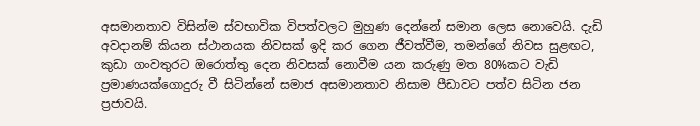අසමානතාව විසින්ම ස්වභාවික විපත්වලට මුහුණ දෙන්නේ සමාන ලෙස නොවෙයි. දැඩි අවදානම් කියන ස්ථානයක නිවසක් ඉදි කර ගෙන ජීවත්වීම, තමන්ගේ නිවස සුළඟට, කුඩා ගංවතුරට ඔරොත්තු දෙන නිවසක් නොවීම යන කරුණු මත 80%කට වැඩි ප්‍රමාණයක්ගොදුරු වී සිටින්නේ සමාජ අසමානතාව නිසාම පීඩාවට පත්ව සිටින ජන ප්‍රජාවයි.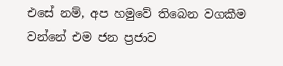එසේ නම්, අප හමුවේ තිබෙන වගකීම වන්නේ එම ජන ප්‍රජාව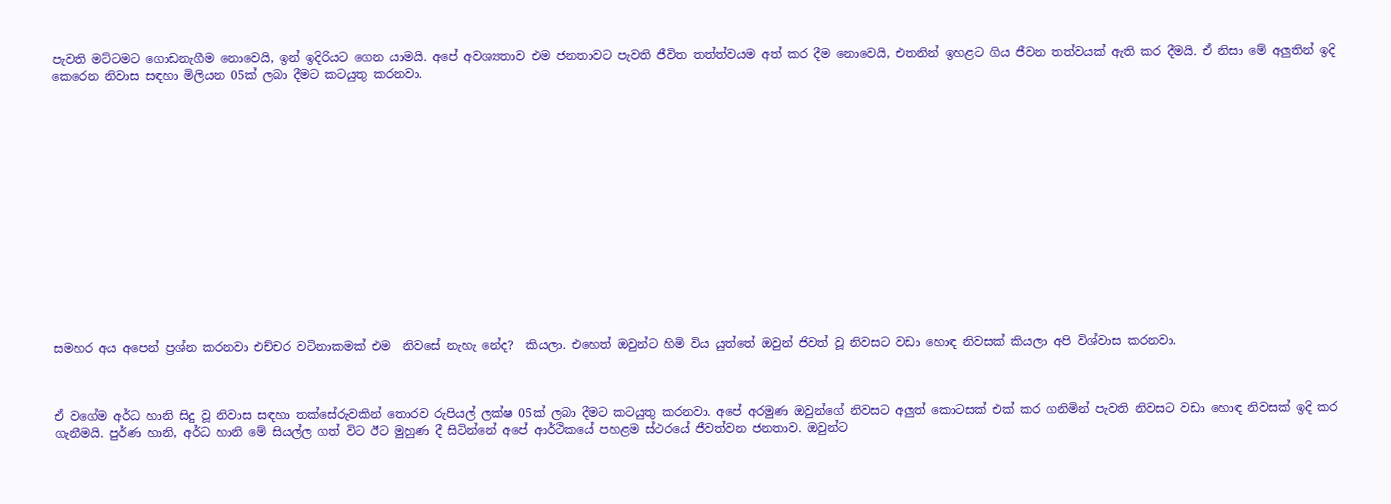පැවති මට්ටමට ගොඩනැගීම නොවෙයි, ඉන් ඉදිරියට ගෙන යාමයි. අපේ අවශ්‍යතාව එම ජනතාවට පැවති ජීවිත තත්ත්වයම අත් කර දීම නොවෙයි, එතනින් ඉහළට ගිය ජීවන තත්වයක් ඇති කර දීමයි. ඒ නිසා මේ අලුතින් ඉදි කෙරෙන නිවාස සඳහා මිලියන 05ක් ලබා දීමට කටයුතු කරනවා.















සමහර අය අපෙන් ප්‍රශ්න කරනවා එච්චර වටිනාකමක් එම  නිවසේ නැහැ නේද?  කියලා. එහෙත් ඔවුන්ට හිමි විය යුත්තේ ඔවුන් ජිවත් වූ නිවසට වඩා හොඳ නිවසක් කියලා අපි විශ්වාස කරනවා.



ඒ වගේම අර්ධ හානි සිදු වූ නිවාස සඳහා තක්සේරුවකින් තොරව රුපියල් ලක්ෂ 05ක් ලබා දීමට කටයුතු කරනවා. අපේ අරමුණ ඔවුන්ගේ නිවසට අලුත් කොටසක් එක් කර ගනිමින් පැවති නිවසට වඩා හොඳ නිවසක් ඉදි කර ගැනීමයි. පුර්ණ හානි, අර්ධ හානි මේ සියල්ල ගත් විට ඊට මුහුණ දී සිටින්නේ අපේ ආර්ථිකයේ පහළම ස්ථරයේ ජීවත්වන ජනතාව. ඔවුන්ට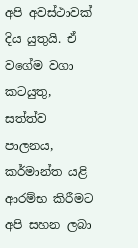අපි අවස්ථාවක් දිය යුතුයි. ඒ වගේම වගා කටයුතු, සත්ත්ව පාලනය, කර්මාන්ත යළි ආරම්භ කිරීමට අපි සහන ලබා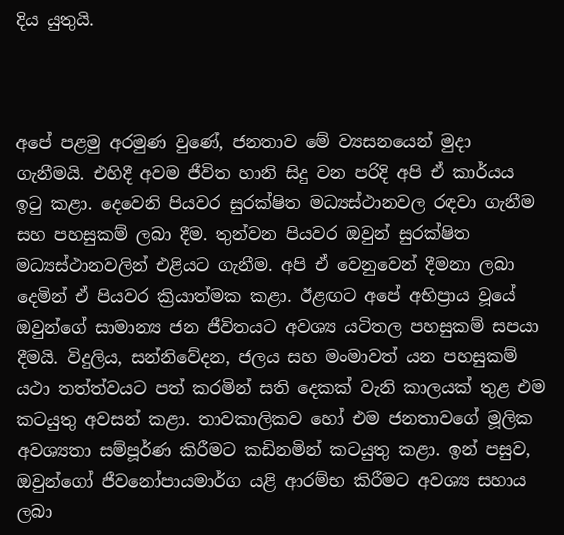දිය යුතුයි.



අපේ පළමු අරමුණ වුණේ, ජනතාව මේ ව්‍යසනයෙන් මුදා ගැනීමයි. එහිදී අවම ජීවිත හානි සිදු වන පරිදි අපි ඒ කාර්යය ඉටු කළා. දෙවෙනි පියවර සුරක්ෂිත මධ්‍යස්ථානවල රඳවා ගැනීම සහ පහසුකම් ලබා දීම. තුන්වන පියවර ඔවුන් සුරක්ෂිත මධ්‍යස්ථානවලින් එළියට ගැනීම. අපි ඒ වෙනුවෙන් දීමනා ලබා දෙමින් ඒ පියවර ක්‍රියාත්මක කළා. ඊළඟට අපේ අභිප්‍රාය වූයේ ඔවුන්ගේ සාමාන්‍ය ජන ජීවිතයට අවශ්‍ය යටිතල පහසුකම් සපයා දීමයි. විදුලිය, සන්නිවේදන, ජලය සහ මංමාවත් යන පහසුකම් යථා තත්ත්වයට පත් කරමින් සති දෙකක් වැනි කාලයක් තුළ එම කටයුතු අවසන් කළා. තාවකාලිකව හෝ එම ජනතාවගේ මූලික අවශ්‍යතා සම්පූර්ණ කිරීමට කඩිනමින් කටයුතු කළා. ඉන් පසුව, ඔවුන්ගෝ ජීවනෝපායමාර්ග යළි ආරම්භ කිරීමට අවශ්‍ය සහාය ලබා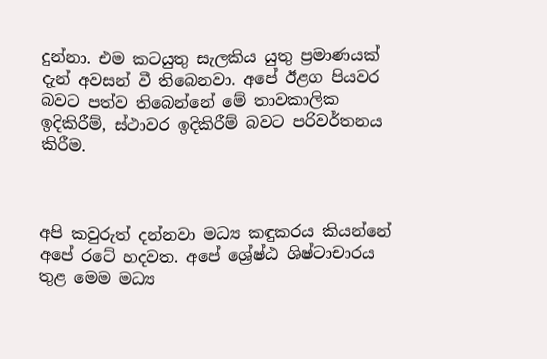දුන්නා. එම කටයුතු සැලකිය යුතු ප්‍රමාණයක් දැන් අවසන් වී තිබෙනවා. අපේ ඊළග පියවර බවට පත්ව තිබෙන්නේ මේ තාවකාලික ඉදිකිරීම්, ස්ථාවර ඉදිකිරීම් බවට පරිවර්තනය කිරීම.



අපි කවුරුත් දන්නවා මධ්‍ය කඳුකරය කියන්නේ අපේ රටේ හදවත. අපේ ශ්‍රේෂ්ඨ ශිෂ්ටාචාරය තුළ මෙම මධ්‍ය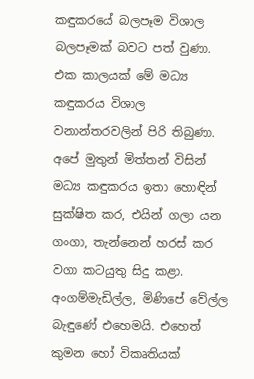කඳුකරයේ බලපෑම විශාල බලපෑමක් බවට පත් වුණා. එක කාලයක් මේ මධ්‍ය කඳුකරය විශාල වනාන්තරවලින් පිරි තිබුණා. අපේ මුතුන් මිත්තන් විසින් මධ්‍ය කඳුකරය ඉතා හොඳින් සුක්ෂිත කර, එයින් ගලා යන ගංගා, තැන්නෙන් හරස් කර වගා කටයුතු සිදු කළා. අංගම්මැඩිල්ල, මිණිපේ වේල්ල බැඳුණේ එහෙමයි. එහෙත් කුමන හෝ විකෘතියක්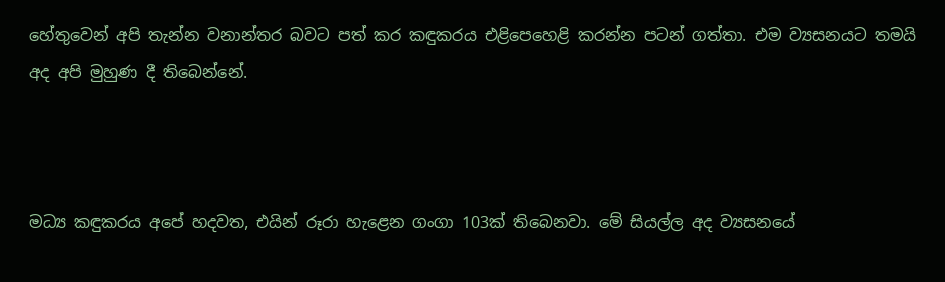හේතුවෙන් අපි තැන්න වනාන්තර බවට පත් කර කඳුකරය එළිපෙහෙළි කරන්න පටන් ගත්තා. එම ව්‍යසනයට තමයි අද අපි මුහුණ දී තිබෙන්නේ.



මධ්‍ය කඳුකරය අපේ හදවත, එයින් රූරා හැළෙන ගංගා 103ක් තිබෙනවා. මේ සියල්ල අද ව්‍යසනයේ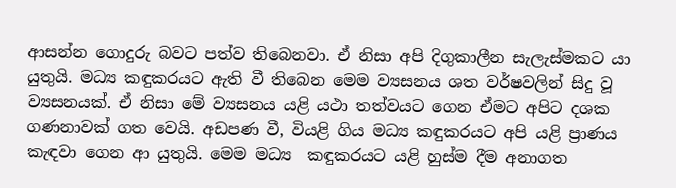ආසන්න ගොදුරු බවට පත්ව තිබෙනවා. ඒ නිසා අපි දිගුකාලීන සැලැස්මකට යා යුතුයි. මධ්‍ය කඳුකරයට ඇති වී තිබෙන මෙම ව්‍යසනය ශත වර්ෂවලින් සිදු වූ ව්‍යසනයක්. ඒ නිසා මේ ව්‍යසනය යළි යථා තත්වයට ගෙන ඒමට අපිට දශක ගණනාවක් ගත වෙයි. අඩපණ වී, වියළි ගිය මධ්‍ය කඳුකරයට අපි යළි ප්‍රාණය කැඳවා ගෙන ආ යුතුයි. මෙම මධ්‍ය  කඳුකරයට යළි හුස්ම දීම අනාගත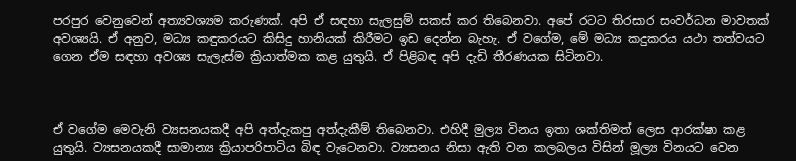පරපුර වෙනුවෙන් අත්‍යවශ්‍යම කරුණක්. අපි ඒ සඳහා සැලසුම් සකස් කර තිබෙනවා. අපේ රටට තිරසාර සංවර්ධන මාවතක් අවශ්‍යයි. ඒ අනුව, මධ්‍ය කඳුකරයට කිසිදු හානියක් කිරීමට ඉඩ දෙන්න බැහැ. ඒ වගේම, මේ මධ්‍ය කදුකරය යථා තත්වයට ගෙන ඒම සඳහා අවශ්‍ය සැලැස්ම ක්‍රියාත්මක කළ යුතුයි. ඒ පිළිබඳ අපි දැඩි තීරණයක සිටිනවා.



ඒ වගේම මෙවැනි ව්‍යසනයකදී අපි අත්දැකපු අත්දැකීම් තිබෙනවා. එහිදී මුල්‍ය විනය ඉතා ශක්තිමත් ලෙස ආරක්ෂා කළ යුතුයි. ව්‍යසනයකදී සාමාන්‍ය ක්‍රියාපරිපාටිය බිඳ වැටෙනවා. ව්‍යසනය නිසා ඇති වන කලබලය විසින් මූල්‍ය විනයට වෙන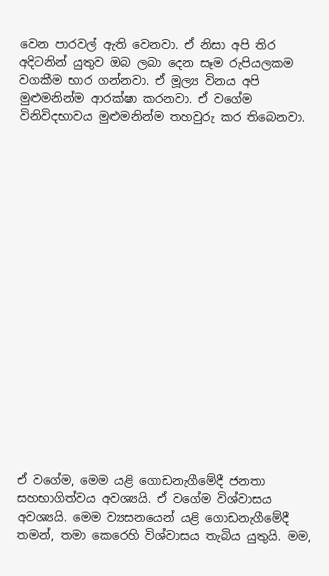වෙන පාරවල් ඇති වෙනවා. ඒ නිසා අපි තිර අදිටනින් යුතුව ඔබ ලබා දෙන සෑම රුපියලකම වගකීම භාර ගන්නවා. ඒ මූල්‍ය විනය අපි මුළුමනින්ම ආරක්ෂා කරනවා. ඒ වගේම විනිවිදභාවය මුළුමනින්ම තහවුරු කර තිබෙනවා.



















ඒ වගේම, මෙම යළි ගොඩනැගීමේදී ජනතා සහභාගිත්වය අවශ්‍යයි. ඒ වගේම විශ්වාසය අවශ්‍යයි. මෙම ව්‍යසනයෙන් යළි ගොඩනැගීමේදී තමන්, තමා කෙරෙහි විශ්වාසය තැබිය යුතුයි. මම,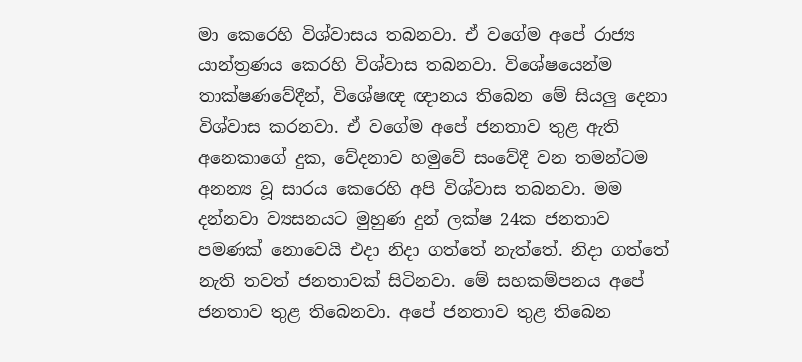මා කෙරෙහි විශ්වාසය තබනවා. ඒ වගේම අපේ රාජ්‍ය යාන්ත්‍රණය කෙරහි විශ්වාස තබනවා. විශේෂයෙන්ම තාක්ෂණවේදීන්, විශේෂඥ ඥානය තිබෙන මේ සියලු දෙනා විශ්වාස කරනවා. ඒ වගේම අපේ ජනතාව තුළ ඇති අනෙකාගේ දුක, වේදනාව හමුවේ සංවේදී වන තමන්ටම අනන්‍ය වූ සාරය කෙරෙහි අපි විශ්වාස තබනවා. මම දන්නවා ව්‍යසනයට මුහුණ දුන් ලක්ෂ 24ක ජනතාව පමණක් නොවෙයි එදා නිදා ගත්තේ නැත්තේ. නිදා ගත්තේ නැති තවත් ජනතාවක් සිටිනවා. මේ සහකම්පනය අපේ ජනතාව තුළ තිබෙනවා. අපේ ජනතාව තුළ තිබෙන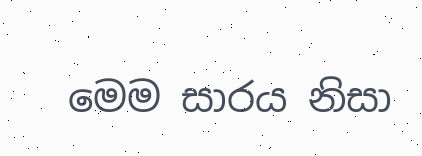මෙම සාරය නිසා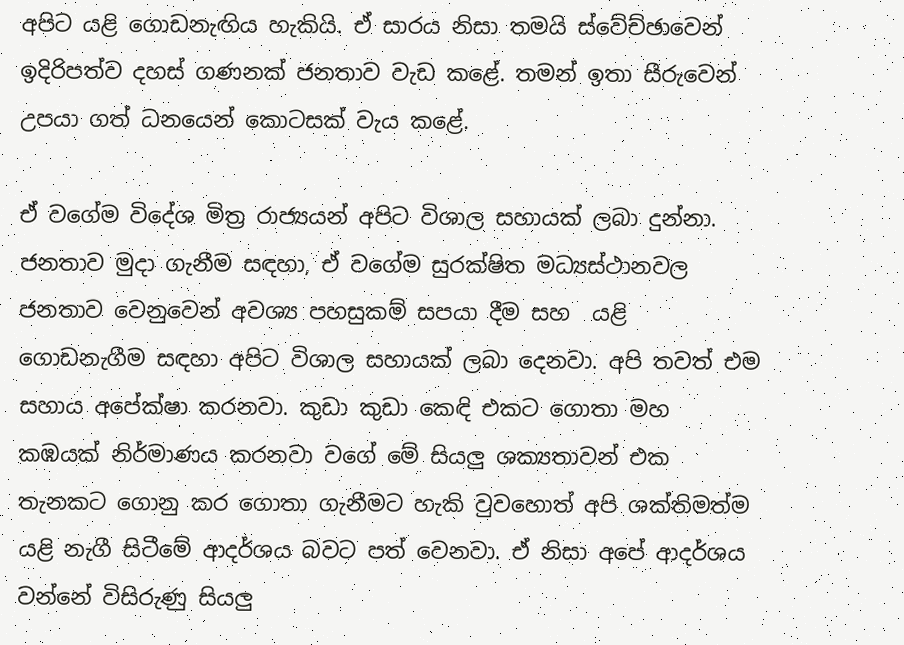අපිට යළි ගොඩනැඟිය හැකියි. ඒ සාරය නිසා තමයි ස්වේච්ඡාවෙන් ඉදිරිපත්ව දහස් ගණනක් ජනතාව වැඩ කළේ. තමන් ඉතා සීරුවෙන් උපයා ගත් ධනයෙන් කොටසක් වැය කළේ.

ඒ වගේම විදේශ මිත්‍ර රාජ්‍යයන් අපිට විශාල සහායක් ලබා දුන්නා. ජනතාව මුදා ගැනීම සඳහා, ඒ වගේම සුරක්ෂිත මධ්‍යස්ථානවල ජනතාව වෙනුවෙන් අවශ්‍ය පහසුකම් සපයා දීම සහ  යළි ගොඩනැගීම සඳහා අපිට විශාල සහායක් ලබා දෙනවා. අපි තවත් එම සහාය අපේක්ෂා කරනවා. කුඩා කුඩා කෙඳි එකට ගොතා මහ කඹයක් නිර්මාණය කරනවා වගේ මේ සියලු ශක්‍යතාවන් එක තැනකට ගොනු කර ගොතා ගැනීමට හැකි වුවහොත් අපි ශක්තිමත්ම යළි නැගී සිටීමේ ආදර්ශය බවට පත් වෙනවා. ඒ නිසා අපේ ආදර්ශය වන්නේ විසිරුණු සියලු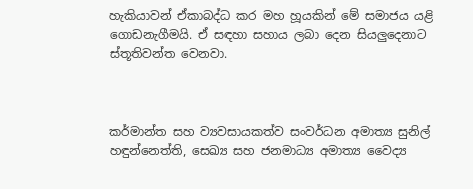හැකියාවන් ඒකාබද්ධ කර මහ හූයකින් මේ සමාජය යළි ගොඩනැගීමයි. ඒ සඳහා සහාය ලබා දෙන සියලුදෙනාට ස්තූතිවන්ත වෙනවා.



කර්මාන්ත සහ ව්‍යවසායකත්ව සංවර්ධන අමාත්‍ය සුනිල් හඳුන්නෙත්ති, සෙඛ්‍ය සහ ජනමාධ්‍ය අමාත්‍ය වෛද්‍ය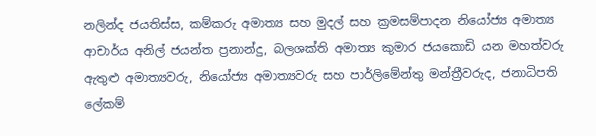නලින්ද ජයතිස්ස, කම්කරු අමාත්‍ය සහ මුදල් සහ ක්‍රමසම්පාදන නියෝජ්‍ය අමාත්‍ය ආචාර්ය අනිල් ජයන්ත ප්‍රනාන්දු, බලශක්ති අමාත්‍ය කුමාර ජයකොඩි යන මහත්වරු ඇතුළු අමාත්‍යවරු, නියෝජ්‍ය අමාත්‍යවරු සහ පාර්ලිමේන්තු මන්ත්‍රීවරුද, ජනාධිපති ලේකම්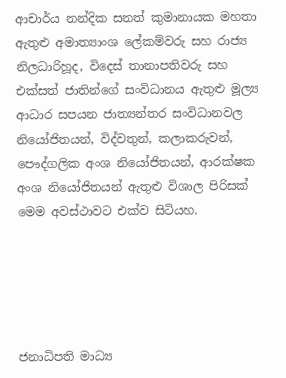ආචාර්ය නන්දික සනත් කුමානායක මහතා ඇතුළු අමාත්‍යාංශ ලේකම්වරු සහ රාජ්‍ය නිලධාරිහූද, විදෙස් තානාපතිවරු සහ එක්සත් ජාතින්ගේ සංවිධානය ඇතුළු මූල්‍ය ආධාර සපයන ජාත්‍යන්තර සංවිධානවල නියෝජිතයන්, විද්වතුන්, කලාකරුවන්, පෞද්ගලික අංශ නියෝජිතයන්, ආරක්ෂක අංශ නියෝජිතයන් ඇතුළු විශාල පිරිසක් මෙම අවස්ථාවට එක්ව සිටියහ.





ජනාධිපති මාධ්‍ය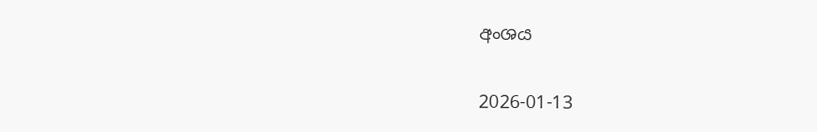අංශය

2026-01-13